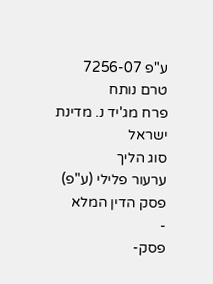ע"פ 7256-07
טרם נותח
פרח מג'יד נ. מדינת ישראל
סוג הליך
ערעור פלילי (ע"פ)
פסק הדין המלא
-
פסק-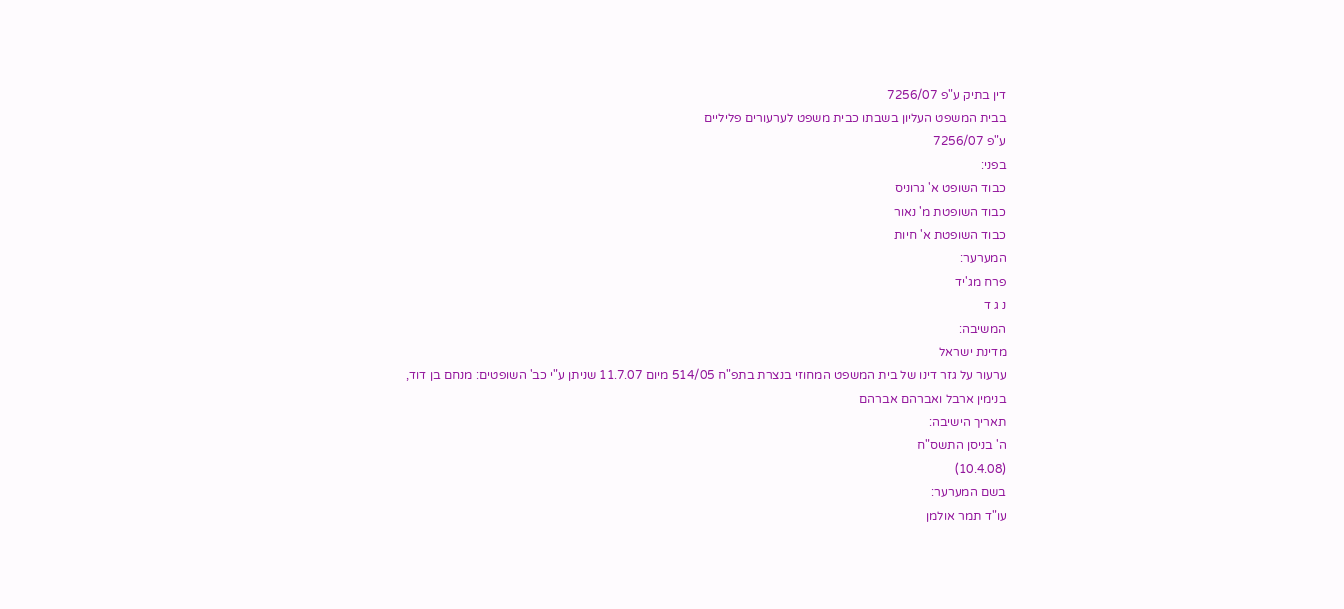דין בתיק ע"פ 7256/07
בבית המשפט העליון בשבתו כבית משפט לערעורים פליליים
ע"פ 7256/07
בפני:
כבוד השופט א' גרוניס
כבוד השופטת מ' נאור
כבוד השופטת א' חיות
המערער:
פרח מג'יד
נ ג ד
המשיבה:
מדינת ישראל
ערעור על גזר דינו של בית המשפט המחוזי בנצרת בתפ"ח 514/05 מיום 11.7.07 שניתן ע"י כב' השופטים: מנחם בן דוד, בנימין ארבל ואברהם אברהם
תאריך הישיבה:
ה' בניסן התשס"ח
(10.4.08)
בשם המערער:
עו"ד תמר אולמן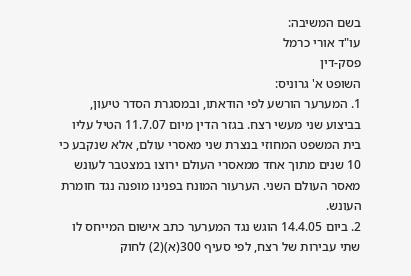בשם המשיבה:
עו"ד אורי כרמל
פסק-דין
השופט א' גרוניס:
1. המערער הורשע לפי הודאתו, ובמסגרת הסדר טיעון, בביצוע שני מעשי רצח. בגזר הדין מיום 11.7.07 הטיל עליו בית המשפט המחוזי בנצרת שני מאסרי עולם, אלא שנקבע כי 10 שנים מתוך אחד ממאסרי העולם ירוצו במצטבר לעונש מאסר העולם השני. הערעור המונח בפנינו מופנה נגד חומרת העונש.
2. ביום 14.4.05 הוגש נגד המערער כתב אישום המייחס לו שתי עבירות של רצח, לפי סעיף 300(א)(2) לחוק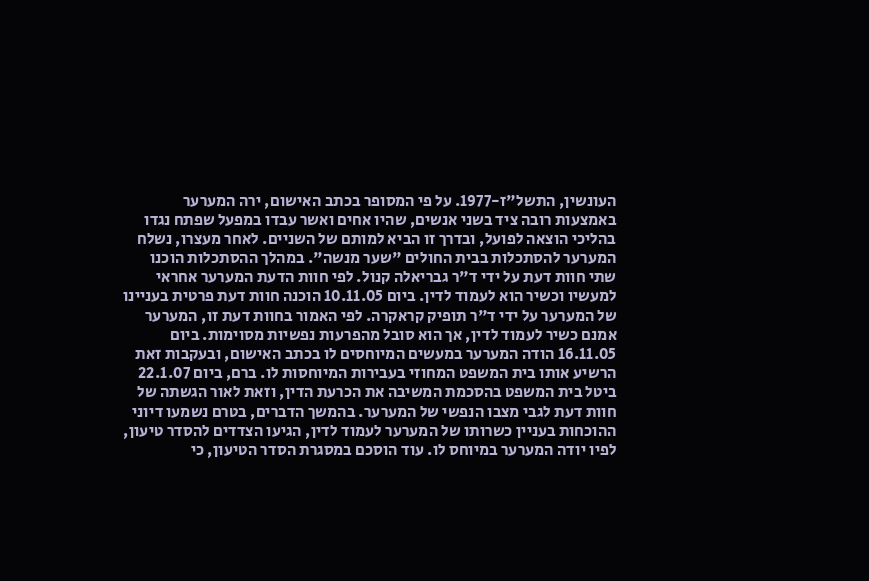העונשין, התשל"ז-1977. על פי המסופר בכתב האישום, ירה המערער באמצעות רובה ציד בשני אנשים, שהיו אחים ואשר עבדו במפעל שפתח נגדו בהליכי הוצאה לפועל, ובדרך זו הביא למותם של השניים. לאחר מעצרו, נשלח המערער להסתכלות בבית החולים "שער מנשה". במהלך ההסתכלות הוכנו שתי חוות דעת על ידי ד"ר גבריאלה קנול. לפי חוות הדעת המערער אחראי למעשיו וכשיר הוא לעמוד לדין. ביום 10.11.05 הוכנה חוות דעת פרטית בעניינו של המערער על ידי ד"ר תופיק קראקרה. לפי האמור בחוות דעת זו, המערער אמנם כשיר לעמוד לדין, אך הוא סובל מהפרעות נפשיות מסוימות. ביום 16.11.05 הודה המערער במעשים המיוחסים לו בכתב האישום, ובעקבות זאת הרשיע אותו בית המשפט המחוזי בעבירות המיוחסות לו. ברם, ביום 22.1.07 ביטל בית המשפט בהסכמת המשיבה את הכרעת הדין, וזאת לאור הגשתה של חוות דעת לגבי מצבו הנפשי של המערער. בהמשך הדברים, בטרם נשמעו דיוני ההוכחות בעניין כשרותו של המערער לעמוד לדין, הגיעו הצדדים להסדר טיעון, לפיו יודה המערער במיוחס לו. עוד הוסכם במסגרת הסדר הטיעון, כי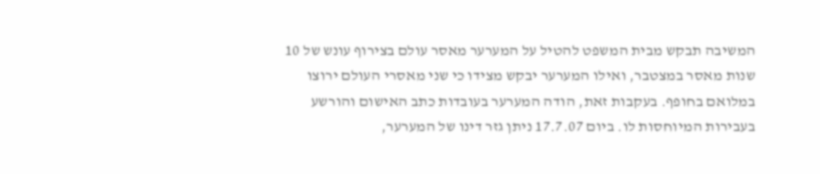המשיבה תבקש מבית המשפט להטיל על המערער מאסר עולם בצירוף עונש של 10 שנות מאסר במצטבר, ואילו המערער יבקש מצידו כי שני מאסרי העולם ירוצו במלואם בחופף. בעקבות זאת, הודה המערער בעובדות כתב האישום והורשע בעבירות המיוחסות לו. ביום 17.7.07 ניתן גזר דינו של המערער,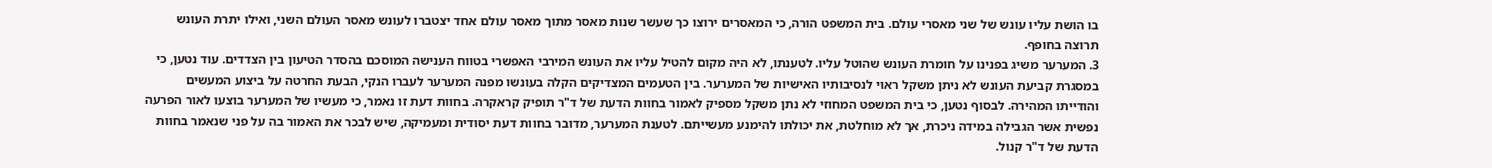בו הושת עליו עונש של שני מאסרי עולם. בית המשפט הורה, כי המאסרים ירוצו כך שעשר שנות מאסר מתוך מאסר עולם אחד יצטברו לעונש מאסר העולם השני, ואילו יתרת העונש תרוצה בחופף.
3. המערער משיג בפנינו על חומרת העונש שהוטל עליו. לטענתו, לא היה מקום להטיל עליו את העונש המירבי האפשרי בטווח הענישה המוסכם בהסדר הטיעון בין הצדדים. עוד נטען, כי במסגרת קביעת העונש לא ניתן משקל ראוי לנסיבותיו האישיות של המערער. בין הטעמים המצדיקים הקלה בעונשו מפנה המערער לעברו הנקי, הבעת החרטה על ביצוע המעשים והודייתו המהירה. לבסוף נטען, כי בית המשפט המחוזי לא נתן משקל מספיק לאמור בחוות הדעת של ד"ר תופיק קראקרה. בחוות דעת זו נאמר, כי מעשיו של המערער בוצעו לאור הפרעה נפשית אשר הגבילה במידה ניכרת, אך לא מוחלטת, את יכולתו להימנע מעשייתם. לטענת המערער, מדובר בחוות דעת יסודית ומעמיקה, שיש לבכר את האמור בה על פני שנאמר בחוות הדעת של ד"ר קנול.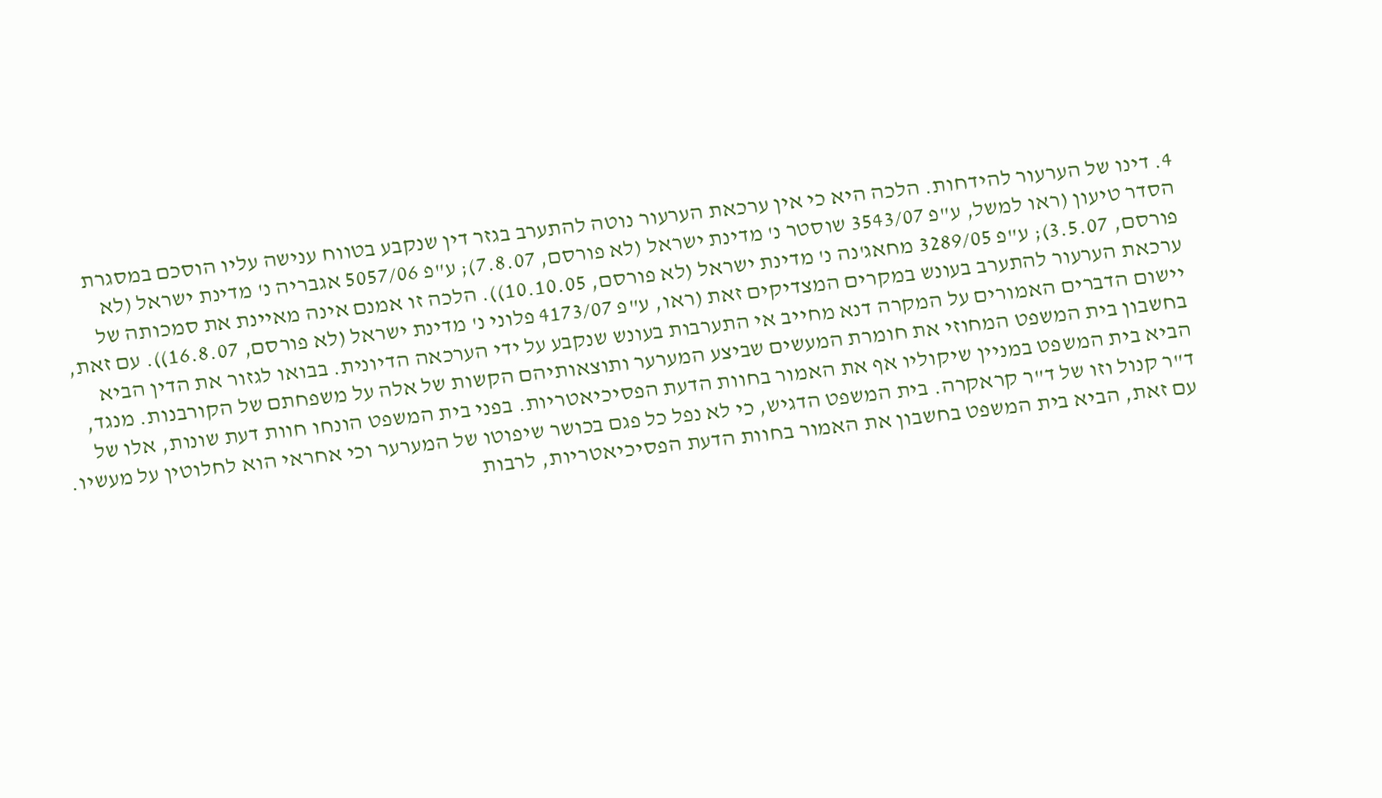4. דינו של הערעור להידחות. הלכה היא כי אין ערכאת הערעור נוטה להתערב בגזר דין שנקבע בטווח ענישה עליו הוסכם במסגרת הסדר טיעון (ראו למשל, ע"פ 3543/07 שוסטר נ' מדינת ישראל (לא פורסם, 7.8.07); ע"פ 5057/06 אגבריה נ' מדינת ישראל (לא פורסם, 3.5.07); ע"פ 3289/05 מחאג'נה נ' מדינת ישראל (לא פורסם, 10.10.05)). הלכה זו אמנם אינה מאיינת את סמכותה של ערכאת הערעור להתערב בעונש במקרים המצדיקים זאת (ראו, ע"פ 4173/07 פלוני נ' מדינת ישראל (לא פורסם, 16.8.07)). עם זאת, יישום הדברים האמורים על המקרה דנא מחייב אי התערבות בעונש שנקבע על ידי הערכאה הדיונית. בבואו לגזור את הדין הביא בחשבון בית המשפט המחוזי את חומרת המעשים שביצע המערער ותוצאותיהם הקשות של אלה על משפחתם של הקורבנות. מנגד, הביא בית המשפט במניין שיקוליו אף את האמור בחוות הדעת הפסיכיאטריות. בפני בית המשפט הונחו חוות דעת שונות, אלו של ד"ר קנול וזו של ד"ר קראקרה. בית המשפט הדגיש, כי לא נפל כל פגם בכושר שיפוטו של המערער וכי אחראי הוא לחלוטין על מעשיו. עם זאת, הביא בית המשפט בחשבון את האמור בחוות הדעת הפסיכיאטריות, לרבות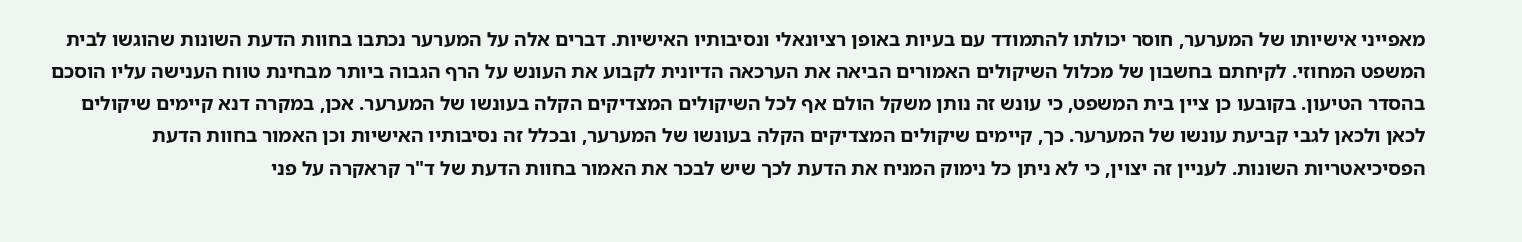מאפייני אישיותו של המערער, חוסר יכולתו להתמודד עם בעיות באופן רציונאלי ונסיבותיו האישיות. דברים אלה על המערער נכתבו בחוות הדעת השונות שהוגשו לבית המשפט המחוזי. לקיחתם בחשבון של מכלול השיקולים האמורים הביאה את הערכאה הדיונית לקבוע את העונש על הרף הגבוה ביותר מבחינת טווח הענישה עליו הוסכם בהסדר הטיעון. בקובעו כן ציין בית המשפט, כי עונש זה נותן משקל הולם אף לכל השיקולים המצדיקים הקלה בעונשו של המערער. אכן, במקרה דנא קיימים שיקולים לכאן ולכאן לגבי קביעת עונשו של המערער. כך, קיימים שיקולים המצדיקים הקלה בעונשו של המערער, ובכלל זה נסיבותיו האישיות וכן האמור בחוות הדעת הפסיכיאטריות השונות. לעניין זה יצוין, כי לא ניתן כל נימוק המניח את הדעת לכך שיש לבכר את האמור בחוות הדעת של ד"ר קראקרה על פני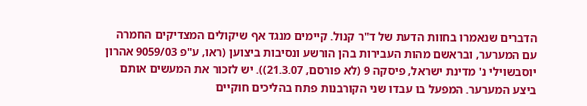הדברים שנאמרו בחוות הדעת של ד"ר קנול. קיימים מנגד אף שיקולים המצדיקים החמרה עם המערער, ובראשם מהות העבירות בהן הורשע ונסיבות ביצוען (ראו, ע"פ 9059/03 אהרון יוסבשוילי נ' מדינת ישראל, פיסקה 9 (לא פורסם, 21.3.07)). יש לזכור את המעשים אותם ביצע המערער. המפעל בו עבדו שני הקורבנות פתח בהליכים חוקיים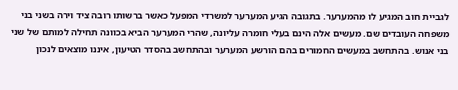לגביית חוב המגיע לו מהמערער. בתגובה הגיע המערער למשרדי המפעל כאשר ברשותו רובה ציד וירה בשני בני משפחה העובדים שם. מעשים אלה הינם בעלי חומרה עליונה, שהרי המערער הביא בכוונה תחילה למותם של שני בני אנוש. בהתחשב במעשים החמורים בהם הורשע המערער ובהתחשב בהסדר הטיעון, איננו מוצאים לנכון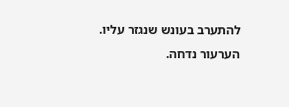להתערב בעונש שנגזר עליו.
הערעור נדחה.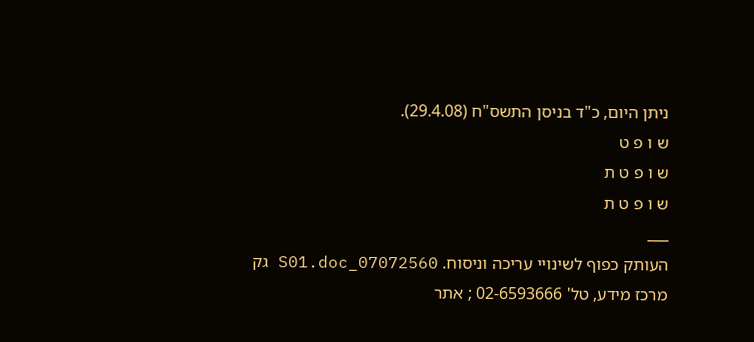ניתן היום, כ"ד בניסן התשס"ח (29.4.08).
ש ו פ ט
ש ו פ ט ת
ש ו פ ט ת
___
העותק כפוף לשינויי עריכה וניסוח. 07072560_S01.doc גק
מרכז מידע, טל' 02-6593666 ; אתר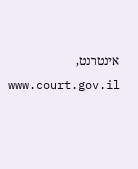אינטרנט, www.court.gov.il